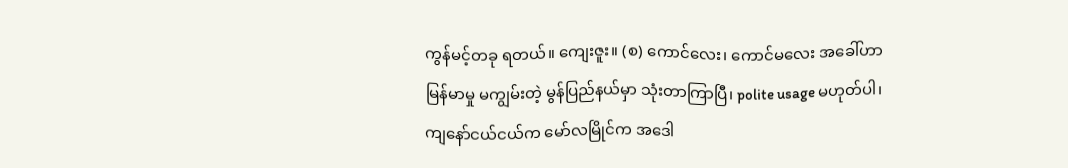ကွန်မင့်တခု ရတယ်။ ကျေးဇူး။ (စ) ကောင်လေး၊ ကောင်မလေး အခေါ်ဟာ မြန်မာမှု မကျွမ်းတဲ့ မွန်ပြည်နယ်မှာ သုံးတာကြာပြီ၊ polite usage မဟုတ်ပါ၊ ကျနော်ငယ်ငယ်က မော်လမြိုင်က အဒေါ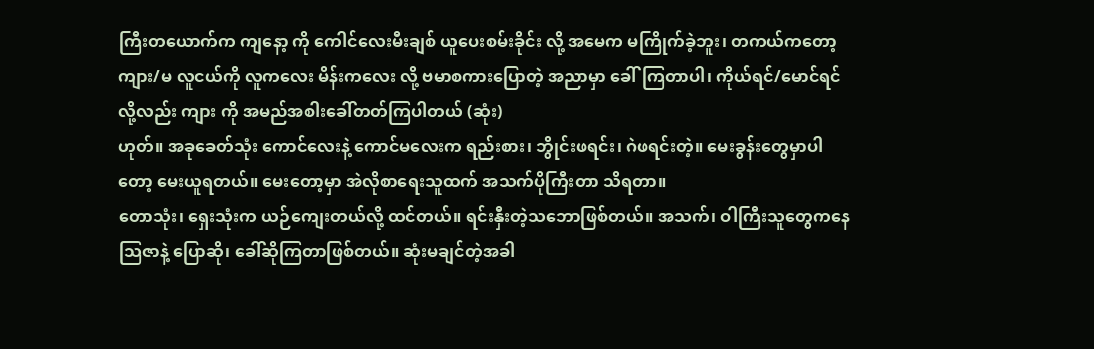ကြီးတယောက်က ကျနော့ ကို ကေါင်လေးမီးချစ် ယူပေးစမ်းခိုင်း လို့ အမေက မကြိုက်ခဲ့ဘူး၊ တကယ်ကတော့ ကျား/မ လူငယ်ကို လူကလေး မိန်းကလေး လို့ ဗမာစကားပြောတဲ့ အညာမှာ ခေါ်ကြတာပါ၊ ကိုယ်ရင်/မောင်ရင်လို့လည်း ကျား ကို အမည်အစါးခေါ်တတ်ကြပါတယ် (ဆုံး)
ဟုတ်။ အခုခေတ်သုံး ကောင်လေးနဲ့ ကောင်မလေးက ရည်းစား၊ ဘွိုင်းဖရင်း၊ ဂဲဖရင်းတဲ့။ မေးခွန်းတွေမှာပါတော့ မေးယူရတယ်။ မေးတော့မှာ အဲလိုစာရေးသူထက် အသက်ပိုကြီးတာ သိရတာ။
တောသုံး၊ ရှေးသုံးက ယဉ်ကျေးတယ်လို့ ထင်တယ်။ ရင်းနှီးတဲ့သဘောဖြစ်တယ်။ အသက်၊ ဝါကြီးသူတွေကနေ သြဇာနဲ့ ပြောဆို၊ ခေါ်ဆိုကြတာဖြစ်တယ်။ ဆုံးမချင်တဲ့အခါ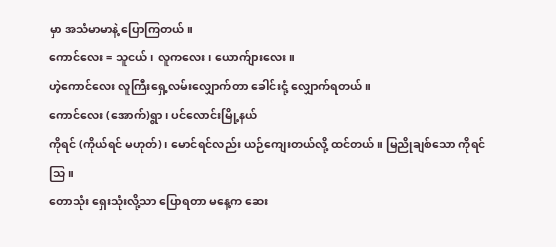မှာ အသံမာမာနဲ့ ပြောကြတယ်။
ကောင်လေး = သူငယ်၊ လူကလေး၊ ယောက်ျားလေး။
ဟဲ့ကောင်လေး လူကြီးရှေ့လမ်းလျှောက်တာ ခေါင်းငုံ့ လျှောက်ရတယ်။
ကောင်လေး (အောက်)ရွာ၊ ပင်လောင်းမြို့နယ်
ကိုရင် (ကိုယ်ရင် မဟုတ်)၊ မောင်ရင်လည်း ယဉ်ကျေးတယ်လို့ ထင်တယ်။ မြညိုချစ်သော ကိုရင်သြ။
တောသုံး ရှေးသုံးလို့သာ ပြောရတာ မနေ့က ဆေး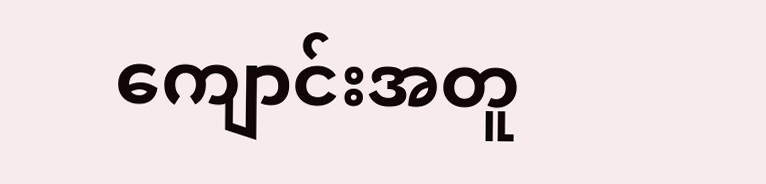ကျောင်းအတူ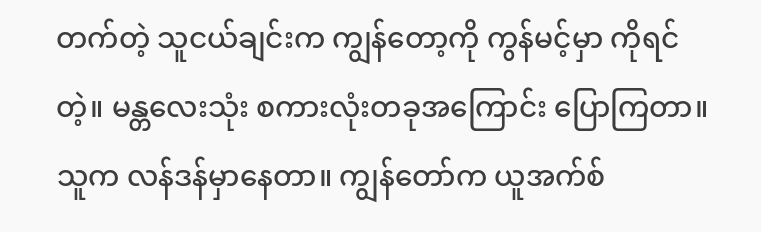တက်တဲ့ သူငယ်ချင်းက ကျွန်တော့ကို ကွန်မင့်မှာ ကိုရင်တဲ့။ မန္တလေးသုံး စကားလုံးတခုအကြောင်း ပြောကြတာ။ သူက လန်ဒန်မှာနေတာ။ ကျွန်တော်က ယူအက်စ်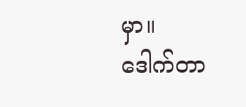မှာ။
ဒေါက်တာ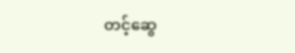တင့်ဆွေ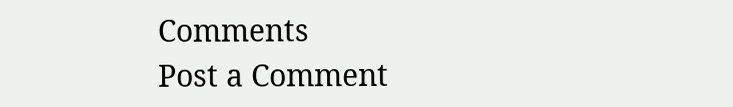Comments
Post a Comment